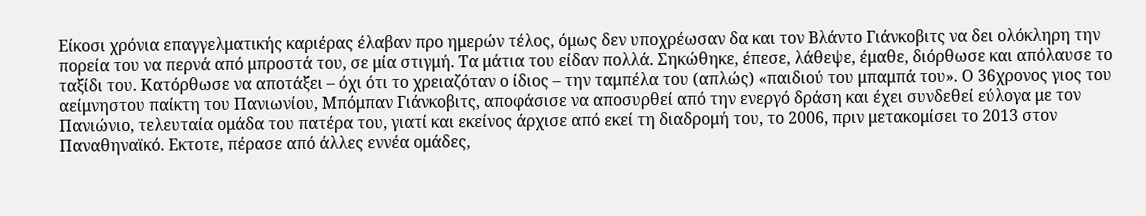Είκοσι χρόνια επαγγελματικής καριέρας έλαβαν προ ημερών τέλος, όμως δεν υποχρέωσαν δα και τον Βλάντο Γιάνκοβιτς να δει ολόκληρη την πορεία του να περνά από μπροστά του, σε μία στιγμή. Τα μάτια του είδαν πολλά. Σηκώθηκε, έπεσε, λάθεψε, έμαθε, διόρθωσε και απόλαυσε το ταξίδι του. Κατόρθωσε να αποτάξει – όχι ότι το χρειαζόταν ο ίδιος – την ταμπέλα του (απλώς) «παιδιού του μπαμπά του». Ο 36χρονος γιος του αείμνηστου παίκτη του Πανιωνίου, Μπόμπαν Γιάνκοβιτς, αποφάσισε να αποσυρθεί από την ενεργό δράση και έχει συνδεθεί εύλογα με τον Πανιώνιο, τελευταία ομάδα του πατέρα του, γιατί και εκείνος άρχισε από εκεί τη διαδρομή του, το 2006, πριν μετακομίσει το 2013 στον Παναθηναϊκό. Εκτοτε, πέρασε από άλλες εννέα ομάδες,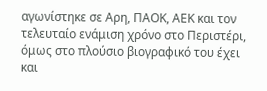αγωνίστηκε σε Αρη, ΠΑΟΚ, ΑΕΚ και τον τελευταίο ενάμιση χρόνο στο Περιστέρι, όμως στο πλούσιο βιογραφικό του έχει και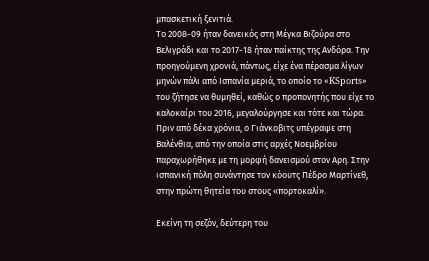μπασκετική ξενιτιά.
Το 2008-09 ήταν δανεικός στη Μέγκα Βιζούρα στο Βελιγράδι και το 2017-18 ήταν παίκτης της Ανδόρα. Την προηγούμενη χρονιά, πάντως, είχε ένα πέρασμα λίγων μηνών πάλι από Ισπανία μεριά, το οποίο το «KSports» του ζήτησε να θυμηθεί, καθώς ο προπονητής που είχε το καλοκαίρι του 2016, μεγαλούργησε και τότε και τώρα. Πριν από δέκα χρόνια, ο Γιάνκοβιτς υπέγραψε στη Βαλένθια, από την οποία στις αρχές Νοεμβρίου παραχωρήθηκε με τη μορφή δανεισμού στον Αρη. Στην ισπανική πόλη συνάντησε τον κόουτς Πέδρο Μαρτίνεθ, στην πρώτη θητεία του στους «πορτοκαλί».

Εκείνη τη σεζόν, δεύτερη του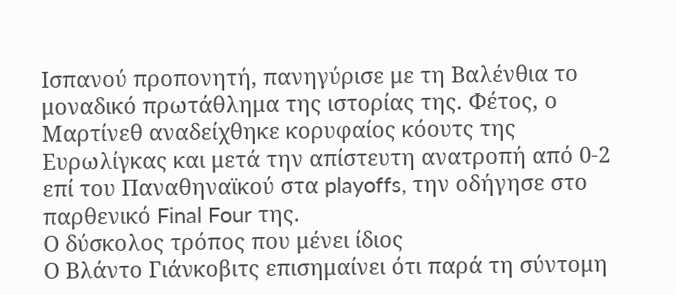Ισπανού προπονητή, πανηγύρισε με τη Βαλένθια το μοναδικό πρωτάθλημα της ιστορίας της. Φέτος, ο Μαρτίνεθ αναδείχθηκε κορυφαίος κόουτς της Ευρωλίγκας και μετά την απίστευτη ανατροπή από 0-2 επί του Παναθηναϊκού στα playoffs, την οδήγησε στο παρθενικό Final Four της.
Ο δύσκολος τρόπος που μένει ίδιος
Ο Βλάντο Γιάνκοβιτς επισημαίνει ότι παρά τη σύντομη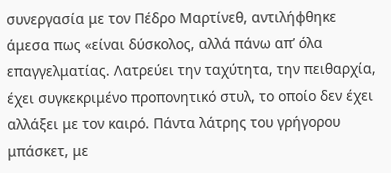συνεργασία με τον Πέδρο Μαρτίνεθ, αντιλήφθηκε άμεσα πως «είναι δύσκολος, αλλά πάνω απ’ όλα επαγγελματίας. Λατρεύει την ταχύτητα, την πειθαρχία, έχει συγκεκριμένο προπονητικό στυλ, το οποίο δεν έχει αλλάξει με τον καιρό. Πάντα λάτρης του γρήγορου μπάσκετ, με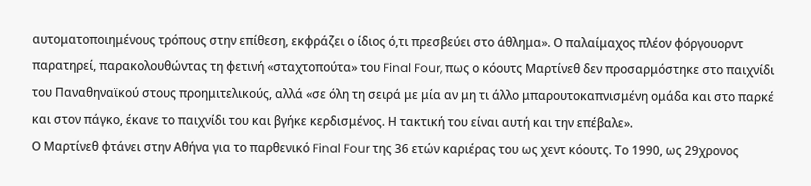αυτοματοποιημένους τρόπους στην επίθεση, εκφράζει ο ίδιος ό,τι πρεσβεύει στο άθλημα». Ο παλαίμαχος πλέον φόργουορντ παρατηρεί, παρακολουθώντας τη φετινή «σταχτοπούτα» του Final Four, πως ο κόουτς Μαρτίνεθ δεν προσαρμόστηκε στο παιχνίδι του Παναθηναϊκού στους προημιτελικούς, αλλά «σε όλη τη σειρά με μία αν μη τι άλλο μπαρουτοκαπνισμένη ομάδα και στο παρκέ και στον πάγκο, έκανε το παιχνίδι του και βγήκε κερδισμένος. Η τακτική του είναι αυτή και την επέβαλε».
Ο Μαρτίνεθ φτάνει στην Αθήνα για το παρθενικό Final Four της 36 ετών καριέρας του ως χεντ κόουτς. Το 1990, ως 29χρονος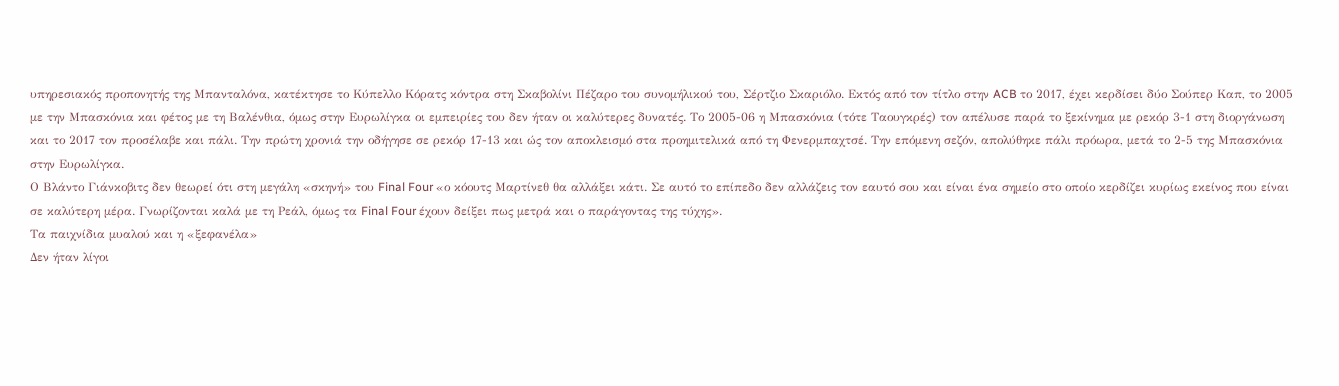υπηρεσιακός προπονητής της Μπανταλόνα, κατέκτησε το Κύπελλο Κόρατς κόντρα στη Σκαβολίνι Πέζαρο του συνομήλικού του, Σέρτζιο Σκαριόλο. Εκτός από τον τίτλο στην ACB το 2017, έχει κερδίσει δύο Σούπερ Καπ, το 2005 με την Μπασκόνια και φέτος με τη Βαλένθια, όμως στην Ευρωλίγκα οι εμπειρίες του δεν ήταν οι καλύτερες δυνατές. Το 2005-06 η Μπασκόνια (τότε Ταουγκρές) τον απέλυσε παρά το ξεκίνημα με ρεκόρ 3-1 στη διοργάνωση και το 2017 τον προσέλαβε και πάλι. Την πρώτη χρονιά την οδήγησε σε ρεκόρ 17-13 και ώς τον αποκλεισμό στα προημιτελικά από τη Φενερμπαχτσέ. Την επόμενη σεζόν, απολύθηκε πάλι πρόωρα, μετά το 2-5 της Μπασκόνια στην Ευρωλίγκα.
Ο Βλάντο Γιάνκοβιτς δεν θεωρεί ότι στη μεγάλη «σκηνή» του Final Four «ο κόουτς Μαρτίνεθ θα αλλάξει κάτι. Σε αυτό το επίπεδο δεν αλλάζεις τον εαυτό σου και είναι ένα σημείο στο οποίο κερδίζει κυρίως εκείνος που είναι σε καλύτερη μέρα. Γνωρίζονται καλά με τη Ρεάλ, όμως τα Final Four έχουν δείξει πως μετρά και ο παράγοντας της τύχης».
Τα παιχνίδια μυαλού και η «ξεφανέλα»
Δεν ήταν λίγοι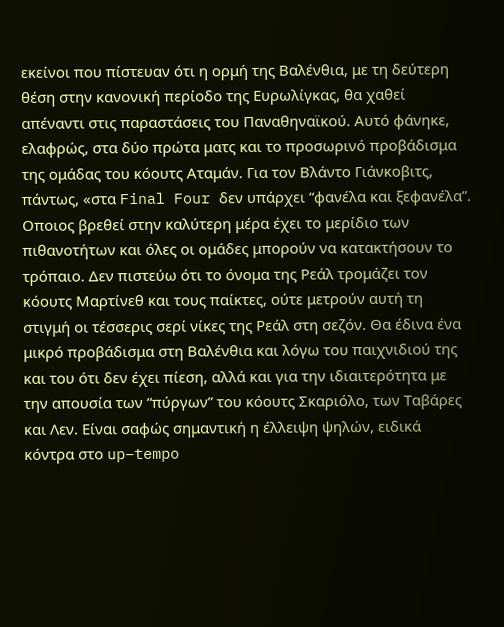εκείνοι που πίστευαν ότι η ορμή της Βαλένθια, με τη δεύτερη θέση στην κανονική περίοδο της Ευρωλίγκας, θα χαθεί απέναντι στις παραστάσεις του Παναθηναϊκού. Αυτό φάνηκε, ελαφρώς, στα δύο πρώτα ματς και το προσωρινό προβάδισμα της ομάδας του κόουτς Αταμάν. Για τον Βλάντο Γιάνκοβιτς, πάντως, «στα Final Four δεν υπάρχει “φανέλα και ξεφανέλα”. Οποιος βρεθεί στην καλύτερη μέρα έχει το μερίδιο των πιθανοτήτων και όλες οι ομάδες μπορούν να κατακτήσουν το τρόπαιο. Δεν πιστεύω ότι το όνομα της Ρεάλ τρομάζει τον κόουτς Μαρτίνεθ και τους παίκτες, ούτε μετρούν αυτή τη στιγμή οι τέσσερις σερί νίκες της Ρεάλ στη σεζόν. Θα έδινα ένα μικρό προβάδισμα στη Βαλένθια και λόγω του παιχνιδιού της και του ότι δεν έχει πίεση, αλλά και για την ιδιαιτερότητα με την απουσία των “πύργων” του κόουτς Σκαριόλο, των Ταβάρες και Λεν. Είναι σαφώς σημαντική η έλλειψη ψηλών, ειδικά κόντρα στο up–tempo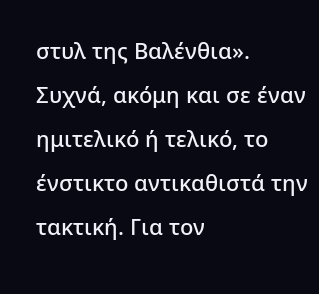στυλ της Βαλένθια».
Συχνά, ακόμη και σε έναν ημιτελικό ή τελικό, το ένστικτο αντικαθιστά την τακτική. Για τον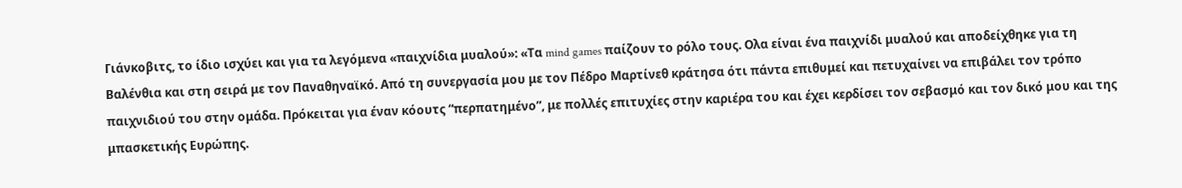Γιάνκοβιτς, το ίδιο ισχύει και για τα λεγόμενα «παιχνίδια μυαλού»: «Τα mind games παίζουν το ρόλο τους. Ολα είναι ένα παιχνίδι μυαλού και αποδείχθηκε για τη Βαλένθια και στη σειρά με τον Παναθηναϊκό. Από τη συνεργασία μου με τον Πέδρο Μαρτίνεθ κράτησα ότι πάντα επιθυμεί και πετυχαίνει να επιβάλει τον τρόπο παιχνιδιού του στην ομάδα. Πρόκειται για έναν κόουτς “περπατημένο”, με πολλές επιτυχίες στην καριέρα του και έχει κερδίσει τον σεβασμό και τον δικό μου και της μπασκετικής Ευρώπης.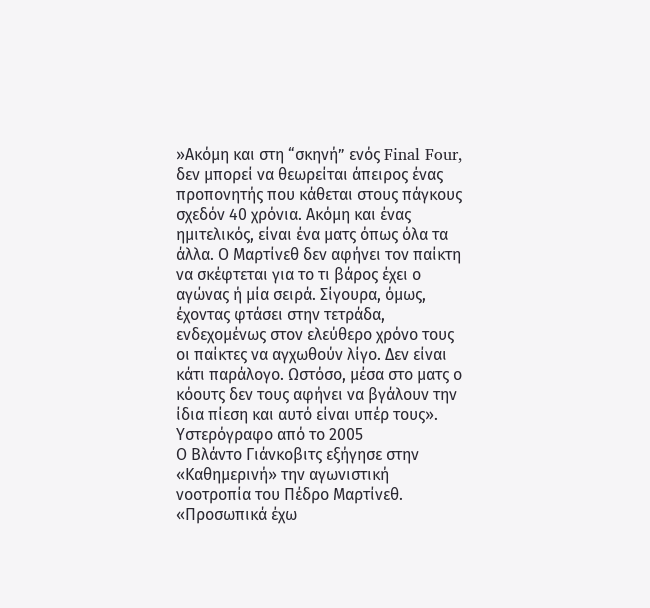»Ακόμη και στη “σκηνή” ενός Final Four, δεν μπορεί να θεωρείται άπειρος ένας προπονητής που κάθεται στους πάγκους σχεδόν 40 χρόνια. Ακόμη και ένας ημιτελικός, είναι ένα ματς όπως όλα τα άλλα. Ο Μαρτίνεθ δεν αφήνει τον παίκτη να σκέφτεται για το τι βάρος έχει ο αγώνας ή μία σειρά. Σίγουρα, όμως, έχοντας φτάσει στην τετράδα, ενδεχομένως στον ελεύθερο χρόνο τους οι παίκτες να αγχωθούν λίγο. Δεν είναι κάτι παράλογο. Ωστόσο, μέσα στο ματς ο κόουτς δεν τους αφήνει να βγάλουν την ίδια πίεση και αυτό είναι υπέρ τους».
Υστερόγραφο από το 2005
Ο Βλάντο Γιάνκοβιτς εξήγησε στην «Καθημερινή» την αγωνιστική νοοτροπία του Πέδρο Μαρτίνεθ. «Προσωπικά έχω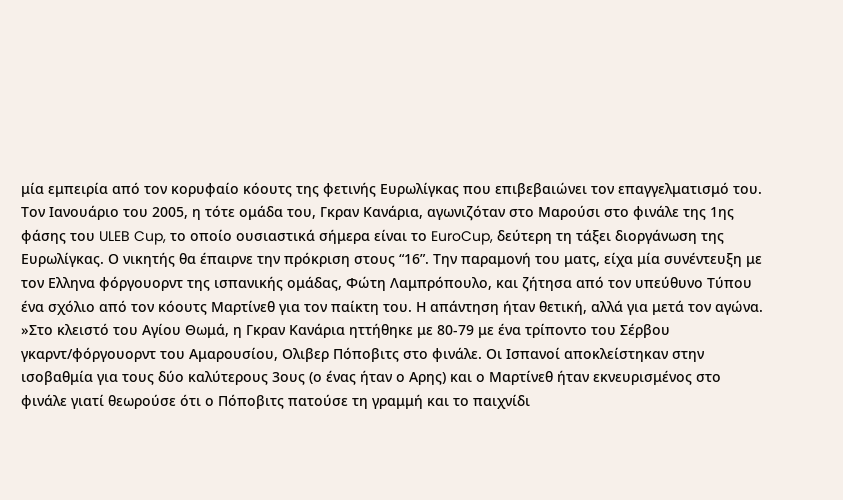μία εμπειρία από τον κορυφαίο κόουτς της φετινής Ευρωλίγκας που επιβεβαιώνει τον επαγγελματισμό του. Τον Ιανουάριο του 2005, η τότε ομάδα του, Γκραν Κανάρια, αγωνιζόταν στο Μαρούσι στο φινάλε της 1ης φάσης του ULEB Cup, το οποίο ουσιαστικά σήμερα είναι το EuroCup, δεύτερη τη τάξει διοργάνωση της Ευρωλίγκας. Ο νικητής θα έπαιρνε την πρόκριση στους “16”. Την παραμονή του ματς, είχα μία συνέντευξη με τον Ελληνα φόργουορντ της ισπανικής ομάδας, Φώτη Λαμπρόπουλο, και ζήτησα από τον υπεύθυνο Τύπου ένα σχόλιο από τον κόουτς Μαρτίνεθ για τον παίκτη του. Η απάντηση ήταν θετική, αλλά για μετά τον αγώνα.
»Στο κλειστό του Αγίου Θωμά, η Γκραν Κανάρια ηττήθηκε με 80-79 με ένα τρίποντο του Σέρβου γκαρντ/φόργουορντ του Αμαρουσίου, Ολιβερ Πόποβιτς στο φινάλε. Οι Ισπανοί αποκλείστηκαν στην ισοβαθμία για τους δύο καλύτερους 3ους (ο ένας ήταν ο Αρης) και ο Μαρτίνεθ ήταν εκνευρισμένος στο φινάλε γιατί θεωρούσε ότι ο Πόποβιτς πατούσε τη γραμμή και το παιχνίδι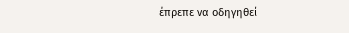έπρεπε να οδηγηθεί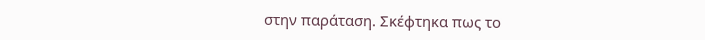στην παράταση. Σκέφτηκα πως το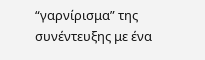“γαρνίρισμα” της συνέντευξης με ένα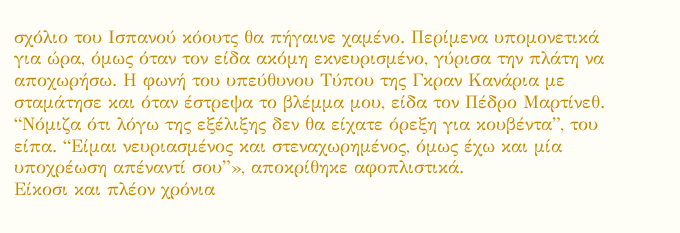σχόλιο του Ισπανού κόουτς θα πήγαινε χαμένο. Περίμενα υπομονετικά για ώρα, όμως όταν τον είδα ακόμη εκνευρισμένο, γύρισα την πλάτη να αποχωρήσω. Η φωνή του υπεύθυνου Τύπου της Γκραν Κανάρια με σταμάτησε και όταν έστρεψα το βλέμμα μου, είδα τον Πέδρο Μαρτίνεθ. “Νόμιζα ότι λόγω της εξέλιξης δεν θα είχατε όρεξη για κουβέντα”, του είπα. “Είμαι νευριασμένος και στεναχωρημένος, όμως έχω και μία υποχρέωση απέναντί σου”», αποκρίθηκε αφοπλιστικά.
Είκοσι και πλέον χρόνια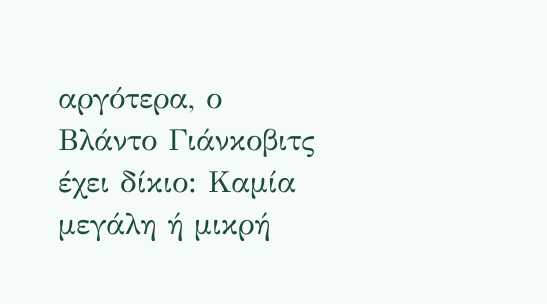αργότερα, ο Βλάντο Γιάνκοβιτς έχει δίκιο: Καμία μεγάλη ή μικρή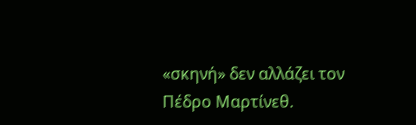«σκηνή» δεν αλλάζει τον Πέδρο Μαρτίνεθ.